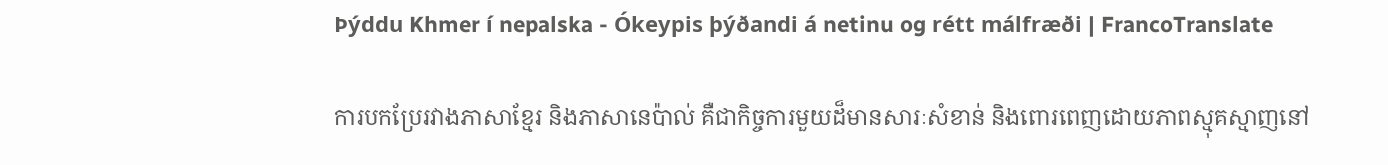Þýddu Khmer í nepalska - Ókeypis þýðandi á netinu og rétt málfræði | FrancoTranslate

ការបកប្រែរវាងភាសាខ្មែរ និងភាសានេប៉ាល់ គឺជាកិច្ចការមួយដ៏មានសារៈសំខាន់ និងពោរពេញដោយភាពស្មុគស្មាញនៅ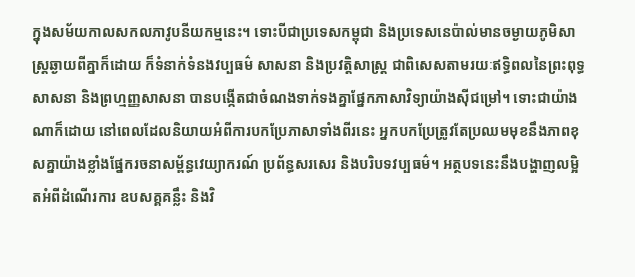ក្នុងសម័យកាលសកលភាវូបនីយកម្មនេះ។ ទោះបីជាប្រទេសកម្ពុជា និងប្រទេសនេប៉ាល់មានចម្ងាយភូមិសាស្ត្រឆ្ងាយពីគ្នាក៏ដោយ ក៏ទំនាក់ទំនងវប្បធម៌ សាសនា និងប្រវត្តិសាស្ត្រ ជាពិសេសតាមរយៈឥទ្ធិពលនៃព្រះពុទ្ធសាសនា និងព្រហ្មញ្ញសាសនា បានបង្កើតជាចំណងទាក់ទងគ្នាផ្នែកភាសាវិទ្យាយ៉ាងស៊ីជម្រៅ។ ទោះជាយ៉ាងណាក៏ដោយ នៅពេលដែលនិយាយអំពីការបកប្រែភាសាទាំងពីរនេះ អ្នកបកប្រែត្រូវតែប្រឈមមុខនឹងភាពខុសគ្នាយ៉ាងខ្លាំងផ្នែករចនាសម្ព័ន្ធវេយ្យាករណ៍ ប្រព័ន្ធសរសេរ និងបរិបទវប្បធម៌។ អត្ថបទនេះនឹងបង្ហាញលម្អិតអំពីដំណើរការ ឧបសគ្គគន្លឹះ និងវិ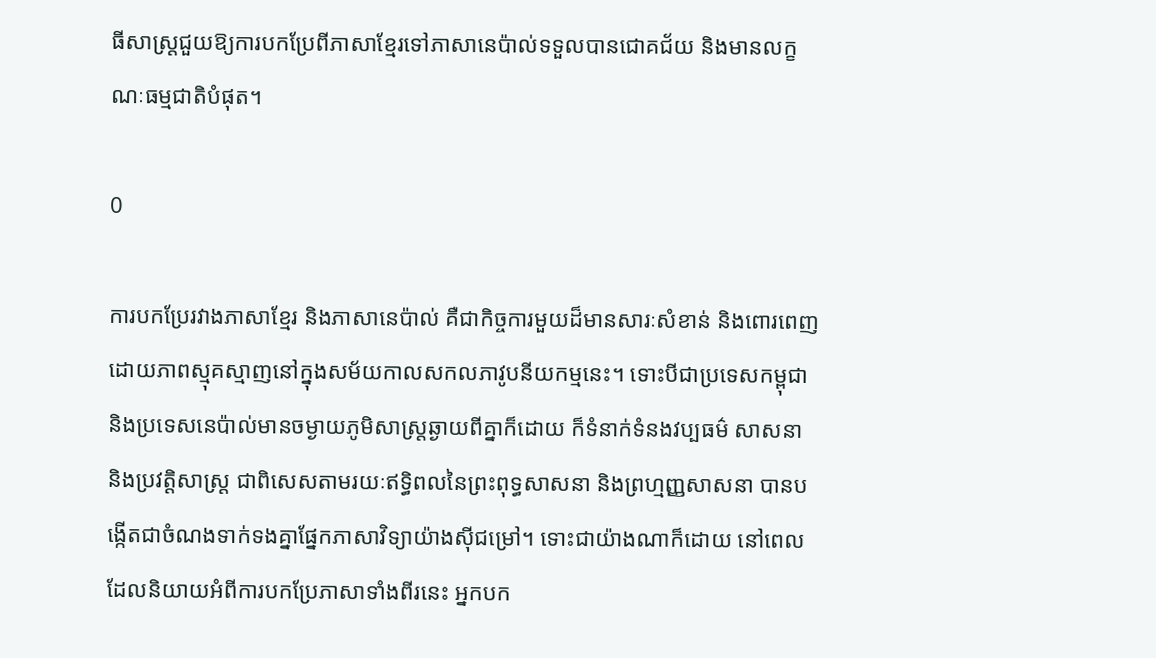ធីសាស្ត្រជួយឱ្យការបកប្រែពីភាសាខ្មែរទៅភាសានេប៉ាល់ទទួលបានជោគជ័យ និងមានលក្ខណៈធម្មជាតិបំផុត។

0

ការបកប្រែរវាងភាសាខ្មែរ និងភាសានេប៉ាល់ គឺជាកិច្ចការមួយដ៏មានសារៈសំខាន់ និងពោរពេញដោយភាពស្មុគស្មាញនៅក្នុងសម័យកាលសកលភាវូបនីយកម្មនេះ។ ទោះបីជាប្រទេសកម្ពុជា និងប្រទេសនេប៉ាល់មានចម្ងាយភូមិសាស្ត្រឆ្ងាយពីគ្នាក៏ដោយ ក៏ទំនាក់ទំនងវប្បធម៌ សាសនា និងប្រវត្តិសាស្ត្រ ជាពិសេសតាមរយៈឥទ្ធិពលនៃព្រះពុទ្ធសាសនា និងព្រហ្មញ្ញសាសនា បានបង្កើតជាចំណងទាក់ទងគ្នាផ្នែកភាសាវិទ្យាយ៉ាងស៊ីជម្រៅ។ ទោះជាយ៉ាងណាក៏ដោយ នៅពេលដែលនិយាយអំពីការបកប្រែភាសាទាំងពីរនេះ អ្នកបក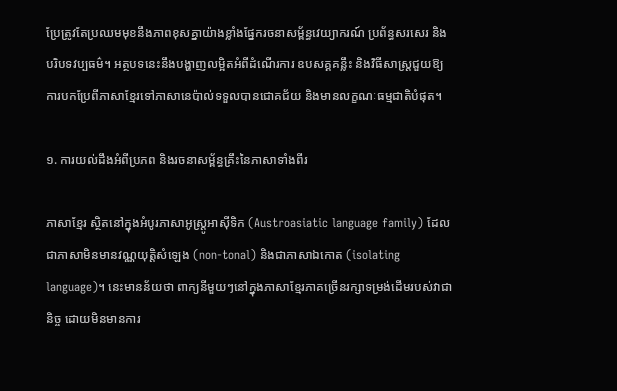ប្រែត្រូវតែប្រឈមមុខនឹងភាពខុសគ្នាយ៉ាងខ្លាំងផ្នែករចនាសម្ព័ន្ធវេយ្យាករណ៍ ប្រព័ន្ធសរសេរ និងបរិបទវប្បធម៌។ អត្ថបទនេះនឹងបង្ហាញលម្អិតអំពីដំណើរការ ឧបសគ្គគន្លឹះ និងវិធីសាស្ត្រជួយឱ្យការបកប្រែពីភាសាខ្មែរទៅភាសានេប៉ាល់ទទួលបានជោគជ័យ និងមានលក្ខណៈធម្មជាតិបំផុត។

១. ការយល់ដឹងអំពីប្រភព និងរចនាសម្ព័ន្ធគ្រឹះនៃភាសាទាំងពីរ

ភាសាខ្មែរ ស្ថិតនៅក្នុងអំបូរភាសាអូស្ត្រូអាស៊ីទិក (Austroasiatic language family) ដែលជាភាសាមិនមានវណ្ណយុត្តិសំឡេង (non-tonal) និងជាភាសាឯកោត (isolating language)។ នេះមានន័យថា ពាក្យនីមួយៗនៅក្នុងភាសាខ្មែរភាគច្រើនរក្សាទម្រង់ដើមរបស់វាជានិច្ច ដោយមិនមានការ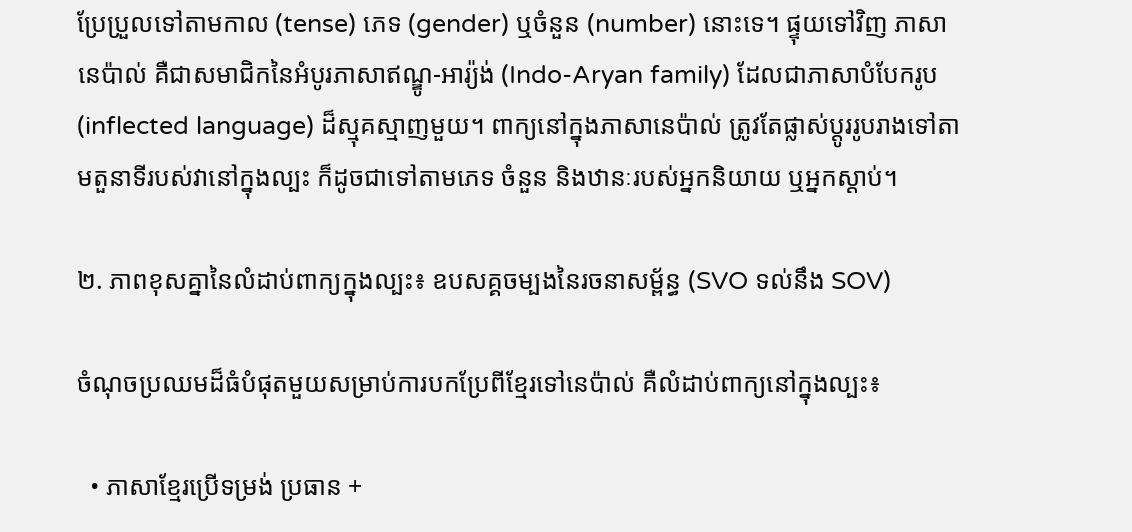ប្រែប្រួលទៅតាមកាល (tense) ភេទ (gender) ឬចំនួន (number) នោះទេ។ ផ្ទុយទៅវិញ ភាសានេប៉ាល់ គឺជាសមាជិកនៃអំបូរភាសាឥណ្ឌូ-អារ្យ៉ង់ (Indo-Aryan family) ដែលជាភាសាបំបែករូប (inflected language) ដ៏ស្មុគស្មាញមួយ។ ពាក្យនៅក្នុងភាសានេប៉ាល់ ត្រូវតែផ្លាស់ប្តូររូបរាងទៅតាមតួនាទីរបស់វានៅក្នុងល្បះ ក៏ដូចជាទៅតាមភេទ ចំនួន និងឋានៈរបស់អ្នកនិយាយ ឬអ្នកស្តាប់។

២. ភាពខុសគ្នានៃលំដាប់ពាក្យក្នុងល្បះ៖ ឧបសគ្គចម្បងនៃរចនាសម្ព័ន្ធ (SVO ទល់នឹង SOV)

ចំណុចប្រឈមដ៏ធំបំផុតមួយសម្រាប់ការបកប្រែពីខ្មែរទៅនេប៉ាល់ គឺលំដាប់ពាក្យនៅក្នុងល្បះ៖

  • ភាសាខ្មែរប្រើទម្រង់ ប្រធាន +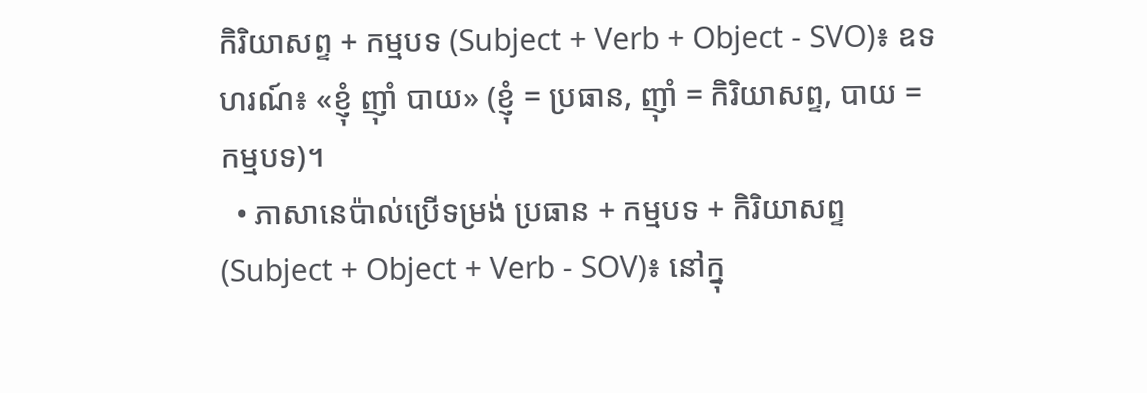កិរិយាសព្ទ + កម្មបទ (Subject + Verb + Object - SVO)៖ ឧទហរណ៍៖ «ខ្ញុំ ញ៉ាំ បាយ» (ខ្ញុំ = ប្រធាន, ញ៉ាំ = កិរិយាសព្ទ, បាយ = កម្មបទ)។
  • ភាសានេប៉ាល់ប្រើទម្រង់ ប្រធាន + កម្មបទ + កិរិយាសព្ទ (Subject + Object + Verb - SOV)៖ នៅក្នុ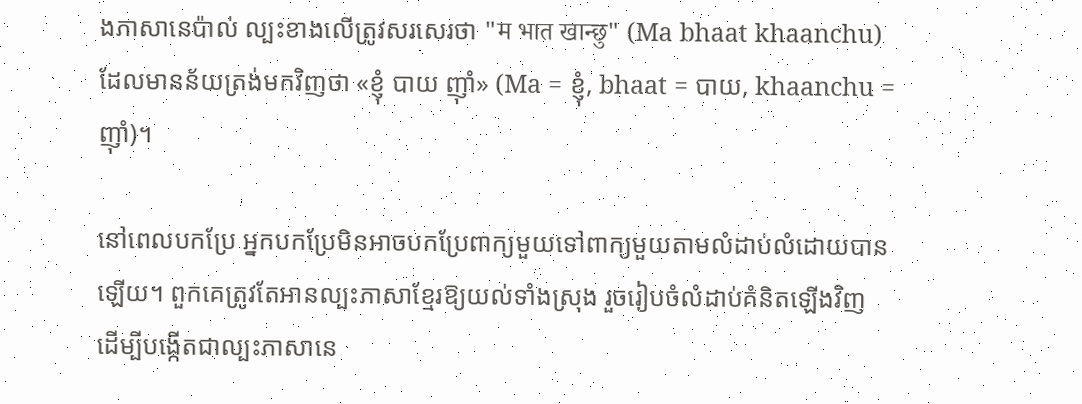ងភាសានេប៉ាល់ ល្បះខាងលើត្រូវសរសេរថា "म भात खान्छु" (Ma bhaat khaanchu) ដែលមានន័យត្រង់មកវិញថា «ខ្ញុំ បាយ ញ៉ាំ» (Ma = ខ្ញុំ, bhaat = បាយ, khaanchu = ញ៉ាំ)។

នៅពេលបកប្រែ អ្នកបកប្រែមិនអាចបកប្រែពាក្យមួយទៅពាក្យមួយតាមលំដាប់លំដោយបានឡើយ។ ពួកគេត្រូវតែអានល្បះភាសាខ្មែរឱ្យយល់ទាំងស្រុង រួចរៀបចំលំដាប់គំនិតឡើងវិញ ដើម្បីបង្កើតជាល្បះភាសានេ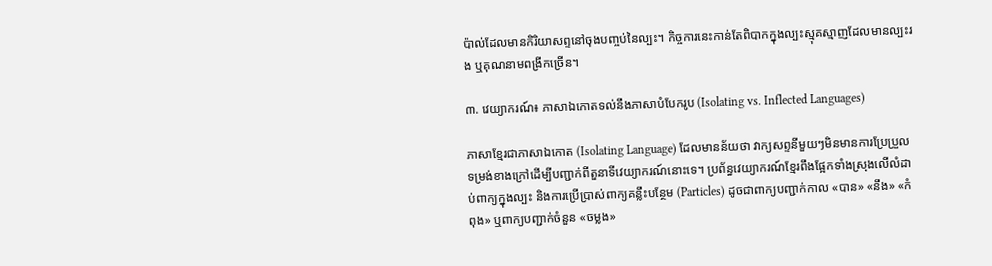ប៉ាល់ដែលមានកិរិយាសព្ទនៅចុងបញ្ចប់នៃល្បះ។ កិច្ចការនេះកាន់តែពិបាកក្នុងល្បះស្មុគស្មាញដែលមានល្បះរង ឬគុណនាមពង្រីកច្រើន។

៣. វេយ្យាករណ៍៖ ភាសាឯកោតទល់នឹងភាសាបំបែករូប (Isolating vs. Inflected Languages)

ភាសាខ្មែរជាភាសាឯកោត (Isolating Language) ដែលមានន័យថា វាក្យសព្ទនីមួយៗមិនមានការប្រែប្រួលទម្រង់ខាងក្រៅដើម្បីបញ្ជាក់ពីតួនាទីវេយ្យាករណ៍នោះទេ។ ប្រព័ន្ធវេយ្យាករណ៍ខ្មែរពឹងផ្អែកទាំងស្រុងលើលំដាប់ពាក្យក្នុងល្បះ និងការប្រើប្រាស់ពាក្យគន្លឹះបន្ថែម (Particles) ដូចជាពាក្យបញ្ជាក់កាល «បាន» «នឹង» «កំពុង» ឬពាក្យបញ្ជាក់ចំនួន «ចម្លង»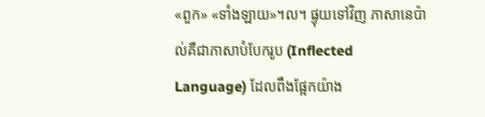«ពួក» «ទាំងឡាយ»។ល។ ផ្ទុយទៅវិញ ភាសានេប៉ាល់គឺជាភាសាបំបែករូប (Inflected Language) ដែលពឹងផ្អែកយ៉ាង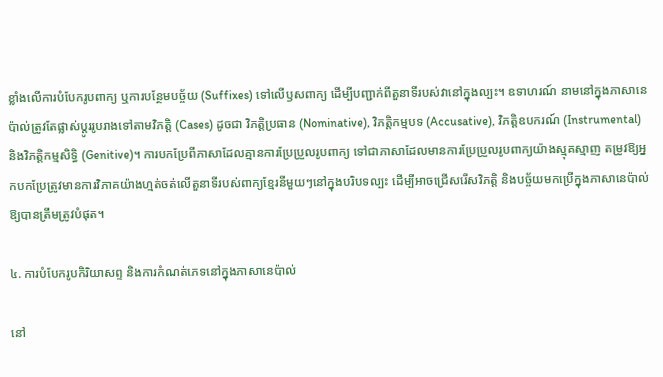ខ្លាំងលើការបំបែករូបពាក្យ ឬការបន្ថែមបច្ច័យ (Suffixes) ទៅលើឫសពាក្យ ដើម្បីបញ្ជាក់ពីតួនាទីរបស់វានៅក្នុងល្បះ។ ឧទាហរណ៍ នាមនៅក្នុងភាសានេប៉ាល់ត្រូវតែផ្លាស់ប្តូររូបរាងទៅតាមវិភត្តិ (Cases) ដូចជា វិភត្តិប្រធាន (Nominative), វិភត្តិកម្មបទ (Accusative), វិភត្តិឧបករណ៍ (Instrumental) និងវិភត្តិកម្មសិទ្ធិ (Genitive)។ ការបកប្រែពីភាសាដែលគ្មានការប្រែប្រួលរូបពាក្យ ទៅជាភាសាដែលមានការប្រែប្រួលរូបពាក្យយ៉ាងស្មុគស្មាញ តម្រូវឱ្យអ្នកបកប្រែត្រូវមានការវិភាគយ៉ាងហ្មត់ចត់លើតួនាទីរបស់ពាក្យខ្មែរនីមួយៗនៅក្នុងបរិបទល្បះ ដើម្បីអាចជ្រើសរើសវិភត្តិ និងបច្ច័យមកប្រើក្នុងភាសានេប៉ាល់ឱ្យបានត្រឹមត្រូវបំផុត។

៤. ការបំបែករូបកិរិយាសព្ទ និងការកំណត់ភេទនៅក្នុងភាសានេប៉ាល់

នៅ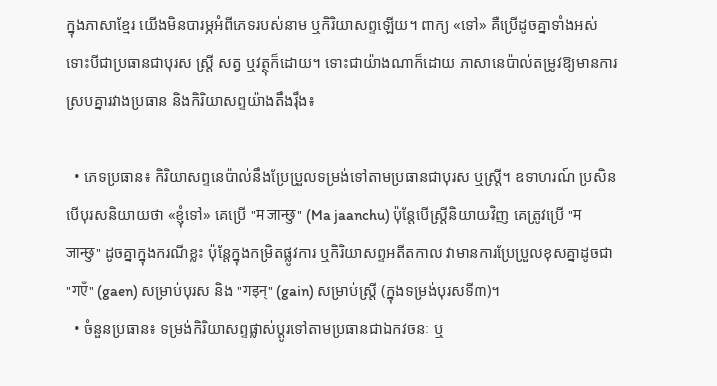ក្នុងភាសាខ្មែរ យើងមិនបារម្ភអំពីភេទរបស់នាម ឬកិរិយាសព្ទឡើយ។ ពាក្យ «ទៅ» គឺប្រើដូចគ្នាទាំងអស់ ទោះបីជាប្រធានជាបុរស ស្ត្រី សត្វ ឬវត្ថុក៏ដោយ។ ទោះជាយ៉ាងណាក៏ដោយ ភាសានេប៉ាល់តម្រូវឱ្យមានការស្របគ្នារវាងប្រធាន និងកិរិយាសព្ទយ៉ាងតឹងរ៉ឹង៖

  • ភេទប្រធាន៖ កិរិយាសព្ទនេប៉ាល់នឹងប្រែប្រួលទម្រង់ទៅតាមប្រធានជាបុរស ឬស្ត្រី។ ឧទាហរណ៍ ប្រសិនបើបុរសនិយាយថា «ខ្ញុំទៅ» គេប្រើ "म जान्छु" (Ma jaanchu) ប៉ុន្តែបើស្រ្តីនិយាយវិញ គេត្រូវប្រើ "म जान्छु" ដូចគ្នាក្នុងករណីខ្លះ ប៉ុន្តែក្នុងកម្រិតផ្លូវការ ឬកិរិយាសព្ទអតីតកាល វាមានការប្រែប្រួលខុសគ្នាដូចជា "गएँ" (gaen) សម្រាប់បុរស និង "गइन्" (gain) សម្រាប់ស្ត្រី (ក្នុងទម្រង់បុរសទី៣)។
  • ចំនួនប្រធាន៖ ទម្រង់កិរិយាសព្ទផ្លាស់ប្តូរទៅតាមប្រធានជាឯកវចនៈ ឬ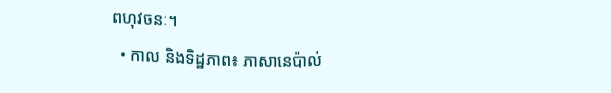ពហុវចនៈ។
  • កាល និងទិដ្ឋភាព៖ ភាសានេប៉ាល់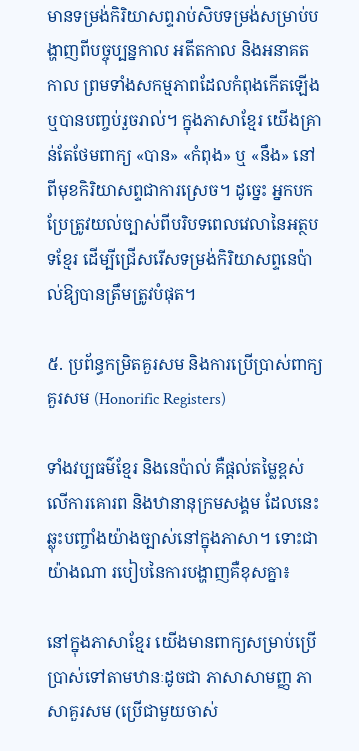មានទម្រង់កិរិយាសព្ទរាប់សិបទម្រង់សម្រាប់បង្ហាញពីបច្ចុប្បន្នកាល អតីតកាល និងអនាគតកាល ព្រមទាំងសកម្មភាពដែលកំពុងកើតឡើង ឬបានបញ្ចប់រួចរាល់។ ក្នុងភាសាខ្មែរ យើងគ្រាន់តែថែមពាក្យ «បាន» «កំពុង» ឬ «នឹង» នៅពីមុខកិរិយាសព្ទជាការស្រេច។ ដូច្នេះ អ្នកបកប្រែត្រូវយល់ច្បាស់ពីបរិបទពេលវេលានៃអត្ថបទខ្មែរ ដើម្បីជ្រើសរើសទម្រង់កិរិយាសព្ទនេប៉ាល់ឱ្យបានត្រឹមត្រូវបំផុត។

៥. ប្រព័ន្ធកម្រិតគួរសម និងការប្រើប្រាស់ពាក្យគួរសម (Honorific Registers)

ទាំងវប្បធម៌ខ្មែរ និងនេប៉ាល់ គឺផ្តល់តម្លៃខ្ពស់លើការគោរព និងឋានានុក្រមសង្គម ដែលនេះឆ្លុះបញ្ចាំងយ៉ាងច្បាស់នៅក្នុងភាសា។ ទោះជាយ៉ាងណា របៀបនៃការបង្ហាញគឺខុសគ្នា៖

នៅក្នុងភាសាខ្មែរ យើងមានពាក្យសម្រាប់ប្រើប្រាស់ទៅតាមឋានៈដូចជា ភាសាសាមញ្ញ ភាសាគួរសម (ប្រើជាមួយចាស់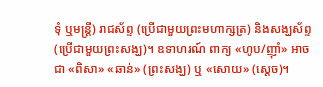ទុំ ឬមន្ត្រី) រាជស័ព្ទ (ប្រើជាមួយព្រះមហាក្សត្រ) និងសង្ឃស័ព្ទ (ប្រើជាមួយព្រះសង្ឃ)។ ឧទាហរណ៍ ពាក្យ «ហូប/ញ៉ាំ» អាចជា «ពិសា» «ឆាន់» (ព្រះសង្ឃ) ឬ «សោយ» (ស្តេច)។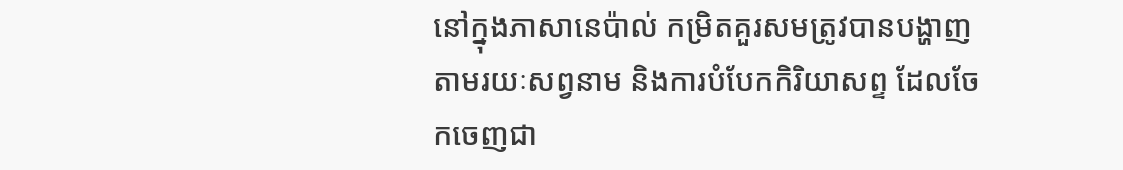នៅក្នុងភាសានេប៉ាល់ កម្រិតគួរសមត្រូវបានបង្ហាញតាមរយៈសព្វនាម និងការបំបែកកិរិយាសព្ទ ដែលចែកចេញជា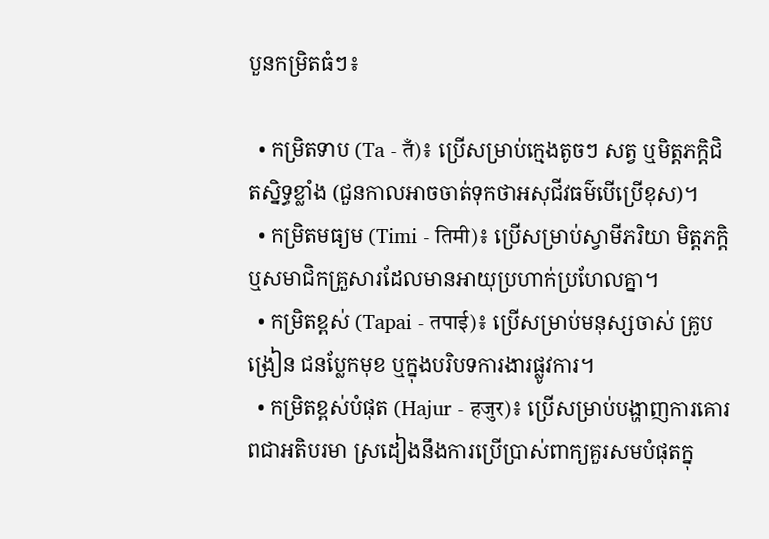បួនកម្រិតធំៗ៖

  • កម្រិតទាប (Ta - तँ)៖ ប្រើសម្រាប់ក្មេងតូចៗ សត្វ ឬមិត្តភក្តិជិតស្និទ្ធខ្លាំង (ជួនកាលអាចចាត់ទុកថាអសុជីវធម៌បើប្រើខុស)។
  • កម្រិតមធ្យម (Timi - तिमी)៖ ប្រើសម្រាប់ស្វាមីភរិយា មិត្តភក្តិ ឬសមាជិកគ្រួសារដែលមានអាយុប្រហាក់ប្រហែលគ្នា។
  • កម្រិតខ្ពស់ (Tapai - तपाई)៖ ប្រើសម្រាប់មនុស្សចាស់ គ្រូបង្រៀន ជនប្លែកមុខ ឬក្នុងបរិបទការងារផ្លូវការ។
  • កម្រិតខ្ពស់បំផុត (Hajur - हजुर)៖ ប្រើសម្រាប់បង្ហាញការគោរពជាអតិបរមា ស្រដៀងនឹងការប្រើប្រាស់ពាក្យគួរសមបំផុតក្នុ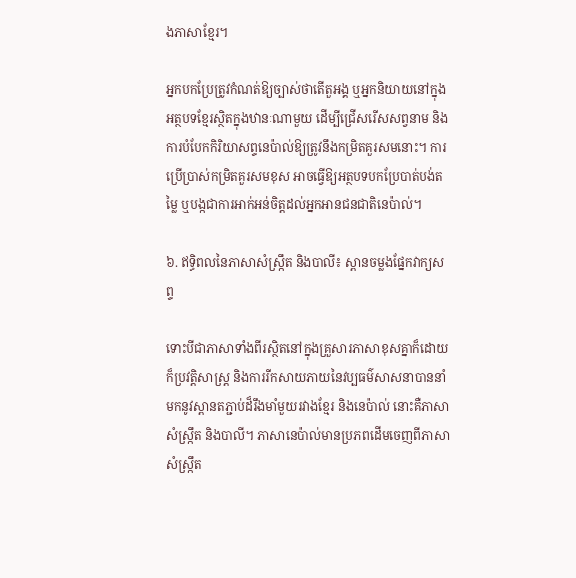ងភាសាខ្មែរ។

អ្នកបកប្រែត្រូវកំណត់ឱ្យច្បាស់ថាតើតួអង្គ ឬអ្នកនិយាយនៅក្នុងអត្ថបទខ្មែរស្ថិតក្នុងឋានៈណាមួយ ដើម្បីជ្រើសរើសសព្វនាម និងការបំបែកកិរិយាសព្ទនេប៉ាល់ឱ្យត្រូវនឹងកម្រិតគួរសមនោះ។ ការប្រើប្រាស់កម្រិតគួរសមខុស អាចធ្វើឱ្យអត្ថបទបកប្រែបាត់បង់តម្លៃ ឬបង្កជាការអាក់អន់ចិត្តដល់អ្នកអានជនជាតិនេប៉ាល់។

៦. ឥទ្ធិពលនៃភាសាសំស្ក្រឹត និងបាលី៖ ស្ពានចម្លងផ្នែកវាក្យសព្ទ

ទោះបីជាភាសាទាំងពីរស្ថិតនៅក្នុងគ្រួសារភាសាខុសគ្នាក៏ដោយ ក៏ប្រវត្តិសាស្ត្រ និងការរីកសាយភាយនៃវប្បធម៌សាសនាបាននាំមកនូវស្ពានតភ្ជាប់ដ៏រឹងមាំមួយរវាងខ្មែរ និងនេប៉ាល់ នោះគឺភាសាសំស្ក្រឹត និងបាលី។ ភាសានេប៉ាល់មានប្រភពដើមចេញពីភាសាសំស្ក្រឹត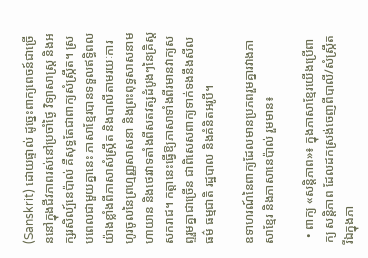(Sanskrit) ដោយផ្ទាល់ ដូច្នេះពាក្យពេចន៍ជាច្រើននៅក្នុងជីវភាពរស់នៅប្រចាំថ្ងៃ វិទ្យាសាស្ត្រ និងអក្សរសិល្ប៍នេប៉ាល់ គឺសុទ្ធតែជាពាក្យសំស្ក្រឹត។ ស្របពេលជាមួយគ្នានេះ ភាសាខ្មែរបានទទួលឥទ្ធិពលយ៉ាងខ្លាំងពីភាសាសំស្ក្រឹត និងបាលីតាមរយៈការហូរចូលនៃព្រហ្មញ្ញសាសនា និងព្រះពុទ្ធសាសនាមហាយាន និងថេរវាទតាំងពីសតវត្សដំបូងៗនៃគ្រិស្តសករាជ។ កត្តានេះធ្វើឱ្យភាសាទាំងពីរមានវាក្យសព្ទរួមគ្នាជាច្រើន ជាពិសេសពាក្យទាក់ទងនឹងសីលធម៌ ធម្មជាតិ រដ្ឋបាល និងគំនិតអរូបី។

ឧទាហរណ៍នៃពាក្យដែលមានប្រភពរួមគ្នារវាងភាសាខ្មែរ និងភាសានេប៉ាល់ រួមមាន៖

  • ពាក្យ «សន្តិភាព»៖ ក្នុងភាសាខ្មែរយើងប្រើពាក្យ សន្តិភាព ដែលដកស្រង់ចេញពីបាលី/សំស្ក្រឹត រីឯក្នុងភា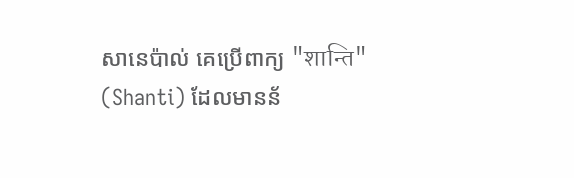សានេប៉ាល់ គេប្រើពាក្យ "शान्ति" (Shanti) ដែលមានន័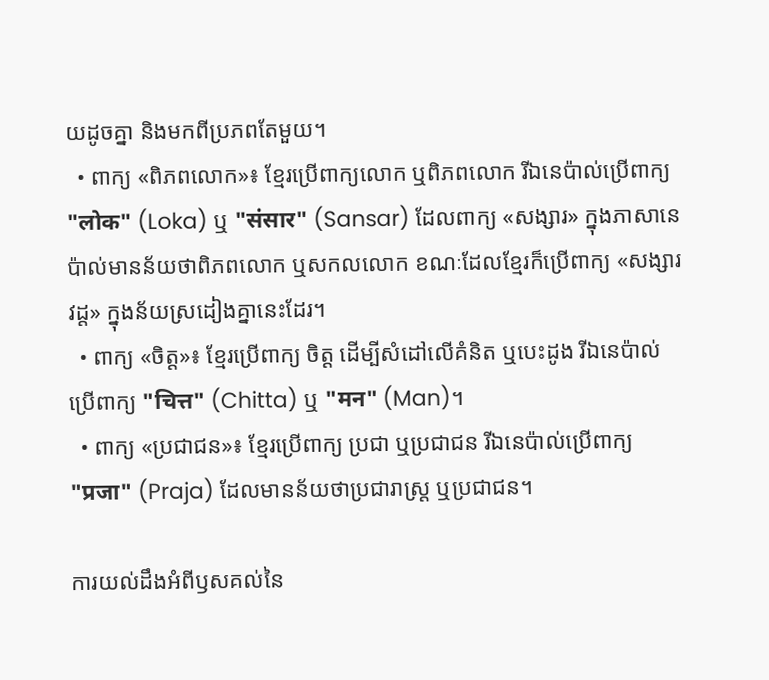យដូចគ្នា និងមកពីប្រភពតែមួយ។
  • ពាក្យ «ពិភពលោក»៖ ខ្មែរប្រើពាក្យលោក ឬពិភពលោក រីឯនេប៉ាល់ប្រើពាក្យ "लोक" (Loka) ឬ "संसार" (Sansar) ដែលពាក្យ «សង្សារ» ក្នុងភាសានេប៉ាល់មានន័យថាពិភពលោក ឬសកលលោក ខណៈដែលខ្មែរក៏ប្រើពាក្យ «សង្សារវដ្ត» ក្នុងន័យស្រដៀងគ្នានេះដែរ។
  • ពាក្យ «ចិត្ត»៖ ខ្មែរប្រើពាក្យ ចិត្ត ដើម្បីសំដៅលើគំនិត ឬបេះដូង រីឯនេប៉ាល់ប្រើពាក្យ "चित्त" (Chitta) ឬ "मन" (Man)។
  • ពាក្យ «ប្រជាជន»៖ ខ្មែរប្រើពាក្យ ប្រជា ឬប្រជាជន រីឯនេប៉ាល់ប្រើពាក្យ "प्रजा" (Praja) ដែលមានន័យថាប្រជារាស្ត្រ ឬប្រជាជន។

ការយល់ដឹងអំពីឫសគល់នៃ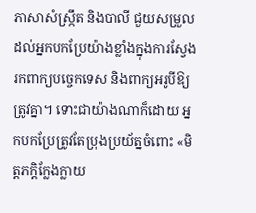ភាសាសំស្ក្រឹត និងបាលី ជួយសម្រួលដល់អ្នកបកប្រែយ៉ាងខ្លាំងក្នុងការស្វែងរកពាក្យបច្ចេកទេស និងពាក្យអរូបីឱ្យត្រូវគ្នា។ ទោះជាយ៉ាងណាក៏ដោយ អ្នកបកប្រែត្រូវតែប្រុងប្រយ័ត្នចំពោះ «មិត្តភក្តិក្លែងក្លាយ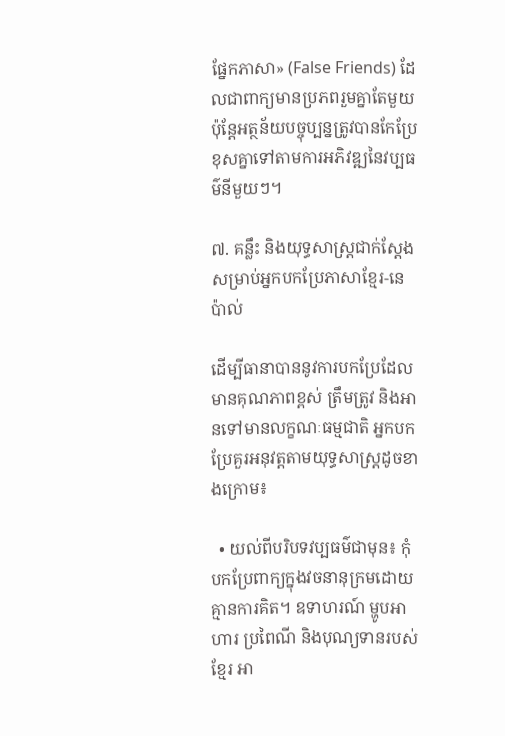ផ្នែកភាសា» (False Friends) ដែលជាពាក្យមានប្រភពរួមគ្នាតែមួយ ប៉ុន្តែអត្ថន័យបច្ចុប្បន្នត្រូវបានកែប្រែខុសគ្នាទៅតាមការអភិវឌ្ឍនៃវប្បធម៌នីមួយៗ។

៧. គន្លឹះ និងយុទ្ធសាស្ត្រជាក់ស្តែងសម្រាប់អ្នកបកប្រែភាសាខ្មែរ-នេប៉ាល់

ដើម្បីធានាបាននូវការបកប្រែដែលមានគុណភាពខ្ពស់ ត្រឹមត្រូវ និងអានទៅមានលក្ខណៈធម្មជាតិ អ្នកបកប្រែគួរអនុវត្តតាមយុទ្ធសាស្ត្រដូចខាងក្រោម៖

  • យល់ពីបរិបទវប្បធម៌ជាមុន៖ កុំបកប្រែពាក្យក្នុងវចនានុក្រមដោយគ្មានការគិត។ ឧទាហរណ៍ ម្ហូបអាហារ ប្រពៃណី និងបុណ្យទានរបស់ខ្មែរ អា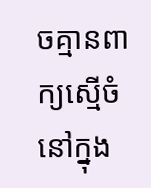ចគ្មានពាក្យស្មើចំនៅក្នុង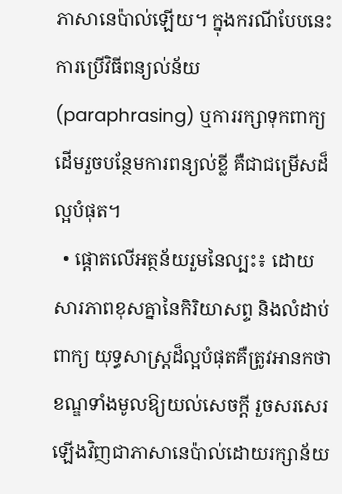ភាសានេប៉ាល់ឡើយ។ ក្នុងករណីបែបនេះ ការប្រើវិធីពន្យល់ន័យ (paraphrasing) ឬការរក្សាទុកពាក្យដើមរួចបន្ថែមការពន្យល់ខ្លី គឺជាជម្រើសដ៏ល្អបំផុត។
  • ផ្តោតលើអត្ថន័យរួមនៃល្បះ៖ ដោយសារភាពខុសគ្នានៃកិរិយាសព្ទ និងលំដាប់ពាក្យ យុទ្ធសាស្ត្រដ៏ល្អបំផុតគឺត្រូវអានកថាខណ្ឌទាំងមូលឱ្យយល់សេចក្តី រួចសរសេរឡើងវិញជាភាសានេប៉ាល់ដោយរក្សាន័យ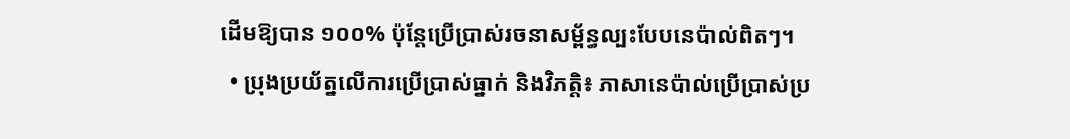ដើមឱ្យបាន ១០០% ប៉ុន្តែប្រើប្រាស់រចនាសម្ព័ន្ធល្បះបែបនេប៉ាល់ពិតៗ។
  • ប្រុងប្រយ័ត្នលើការប្រើប្រាស់ធ្នាក់ និងវិភត្តិ៖ ភាសានេប៉ាល់ប្រើប្រាស់ប្រ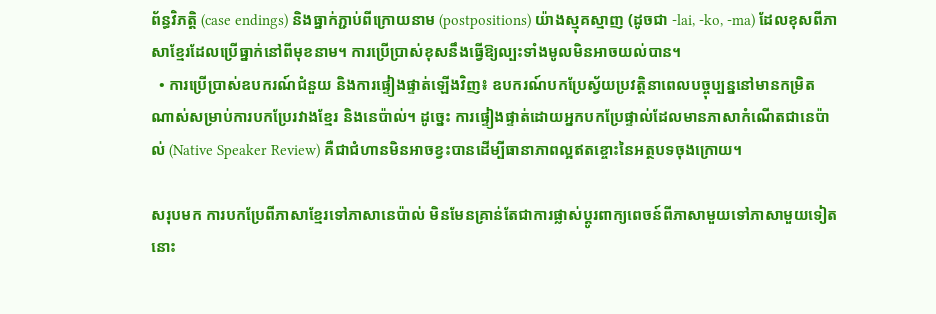ព័ន្ធវិភត្តិ (case endings) និងធ្នាក់ភ្ជាប់ពីក្រោយនាម (postpositions) យ៉ាងស្មុគស្មាញ (ដូចជា -lai, -ko, -ma) ដែលខុសពីភាសាខ្មែរដែលប្រើធ្នាក់នៅពីមុខនាម។ ការប្រើប្រាស់ខុសនឹងធ្វើឱ្យល្បះទាំងមូលមិនអាចយល់បាន។
  • ការប្រើប្រាស់ឧបករណ៍ជំនួយ និងការផ្ទៀងផ្ទាត់ឡើងវិញ៖ ឧបករណ៍បកប្រែស្វ័យប្រវត្តិនាពេលបច្ចុប្បន្ននៅមានកម្រិតណាស់សម្រាប់ការបកប្រែរវាងខ្មែរ និងនេប៉ាល់។ ដូច្នេះ ការផ្ទៀងផ្ទាត់ដោយអ្នកបកប្រែផ្ទាល់ដែលមានភាសាកំណើតជានេប៉ាល់ (Native Speaker Review) គឺជាជំហានមិនអាចខ្វះបានដើម្បីធានាភាពល្អឥតខ្ចោះនៃអត្ថបទចុងក្រោយ។

សរុបមក ការបកប្រែពីភាសាខ្មែរទៅភាសានេប៉ាល់ មិនមែនគ្រាន់តែជាការផ្លាស់ប្តូរពាក្យពេចន៍ពីភាសាមួយទៅភាសាមួយទៀតនោះ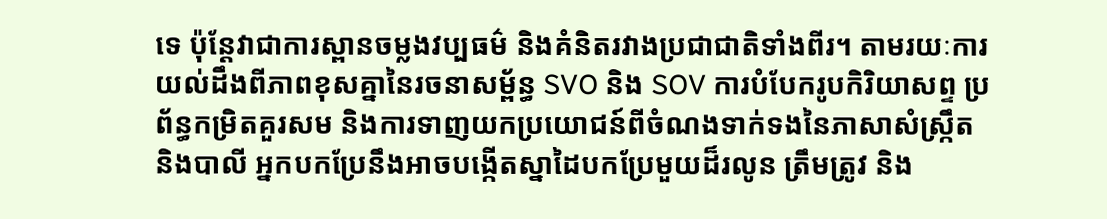ទេ ប៉ុន្តែវាជាការស្ពានចម្លងវប្បធម៌ និងគំនិតរវាងប្រជាជាតិទាំងពីរ។ តាមរយៈការយល់ដឹងពីភាពខុសគ្នានៃរចនាសម្ព័ន្ធ SVO និង SOV ការបំបែករូបកិរិយាសព្ទ ប្រព័ន្ធកម្រិតគួរសម និងការទាញយកប្រយោជន៍ពីចំណងទាក់ទងនៃភាសាសំស្ក្រឹត និងបាលី អ្នកបកប្រែនឹងអាចបង្កើតស្នាដៃបកប្រែមួយដ៏រលូន ត្រឹមត្រូវ និង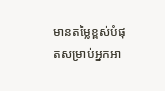មានតម្លៃខ្ពស់បំផុតសម្រាប់អ្នកអា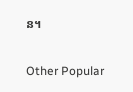ន។

Other Popular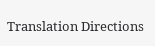Translation Directions